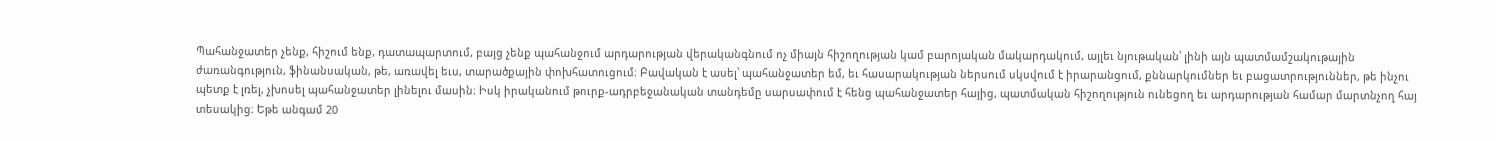Պահանջատեր չենք, հիշում ենք, դատապարտում, բայց չենք պահանջում արդարության վերականգնում ոչ միայն հիշողության կամ բարոյական մակարդակում, այլեւ նյութական՝ լինի այն պատմամշակութային ժառանգություն, ֆինանսական, թե, առավել եւս, տարածքային փոխհատուցում։ Բավական է ասել՝ պահանջատեր եմ, եւ հասարակության ներսում սկսվում է իրարանցում, քննարկումներ եւ բացատրություններ, թե ինչու պետք է լռել, չխոսել պահանջատեր լինելու մասին։ Իսկ իրականում թուրք-ադրբեջանական տանդեմը սարսափում է հենց պահանջատեր հայից, պատմական հիշողություն ունեցող եւ արդարության համար մարտնչող հայ տեսակից։ Եթե անգամ 20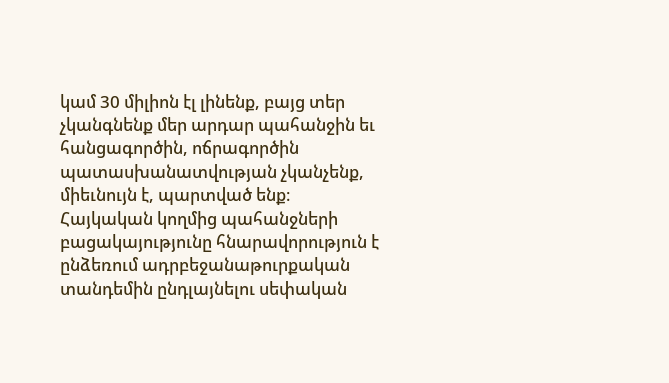կամ 30 միլիոն էլ լինենք, բայց տեր չկանգնենք մեր արդար պահանջին եւ հանցագործին, ոճրագործին պատասխանատվության չկանչենք, միեւնույն է, պարտված ենք։
Հայկական կողմից պահանջների բացակայությունը հնարավորություն է ընձեռում ադրբեջանաթուրքական տանդեմին ընդլայնելու սեփական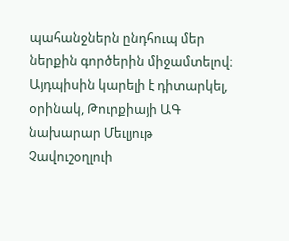պահանջներն ընդհուպ մեր ներքին գործերին միջամտելով։ Այդպիսին կարելի է դիտարկել, օրինակ, Թուրքիայի ԱԳ նախարար Մեւլյութ Չավուշօղլուի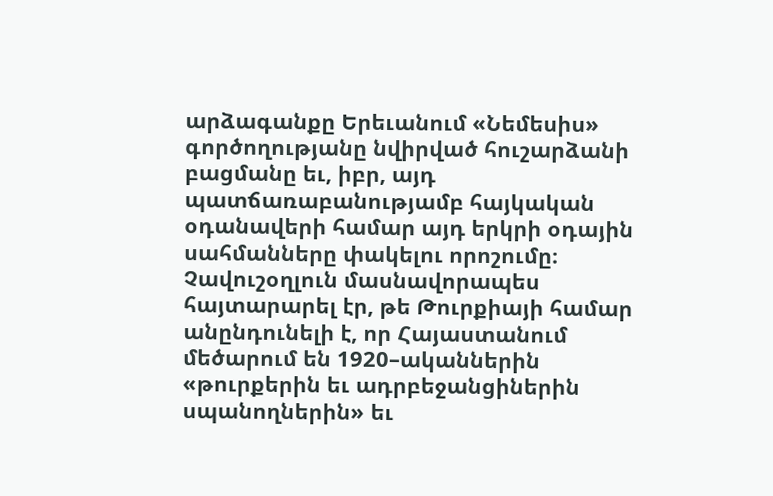արձագանքը Երեւանում «Նեմեսիս» գործողությանը նվիրված հուշարձանի բացմանը եւ, իբր, այդ պատճառաբանությամբ հայկական օդանավերի համար այդ երկրի օդային սահմանները փակելու որոշումը։ Չավուշօղլուն մասնավորապես հայտարարել էր, թե Թուրքիայի համար անընդունելի է, որ Հայաստանում մեծարում են 1920–ականներին «թուրքերին եւ ադրբեջանցիներին սպանողներին» եւ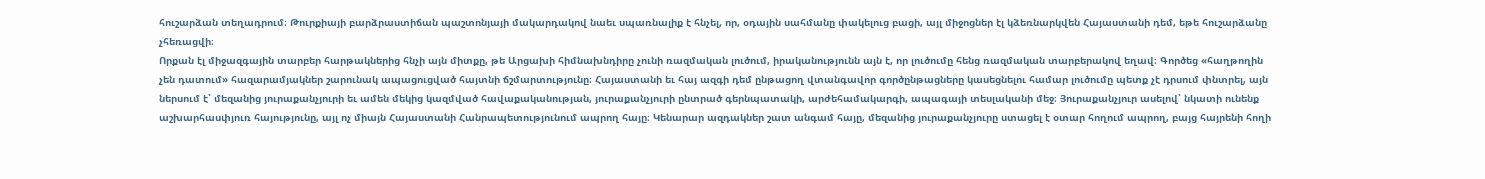հուշարձան տեղադրում։ Թուրքիայի բարձրաստիճան պաշտոնյայի մակարդակով նաեւ սպառնալիք է հնչել, որ, օդային սահմանը փակելուց բացի, այլ միջոցներ էլ կձեռնարկվեն Հայաստանի դեմ, եթե հուշարձանը չհեռացվի։
Որքան էլ միջազգային տարբեր հարթակներից հնչի այն միտքը, թե Արցախի հիմնախնդիրը չունի ռազմական լուծում, իրականությունն այն է, որ լուծումը հենց ռազմական տարբերակով եղավ։ Գործեց «հաղթողին չեն դատում» հազարամյակներ շարունակ ապացուցված հայտնի ճշմարտությունը։ Հայաստանի եւ հայ ազգի դեմ ընթացող վտանգավոր գործընթացները կասեցնելու համար լուծումը պետք չէ դրսում փնտրել, այն ներսում է՝ մեզանից յուրաքանչյուրի եւ ամեն մեկից կազմված հավաքականության, յուրաքանչյուրի ընտրած գերնպատակի, արժեհամակարգի, ապագայի տեսլականի մեջ։ Յուրաքանչյուր ասելով՝ նկատի ունենք աշխարհասփյուռ հայությունը, այլ ոչ միայն Հայաստանի Հանրապետությունում ապրող հայը։ Կենարար ազդակներ շատ անգամ հայը, մեզանից յուրաքանչյուրը ստացել է օտար հողում ապրող, բայց հայրենի հողի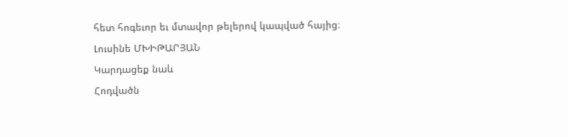հետ հոգեւոր եւ մտավոր թելերով կապված հայից։
Լուսինե ՄԽԻԹԱՐՅԱՆ
Կարդացեք նաև
Հոդվածն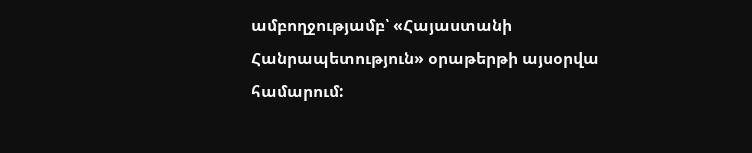ամբողջությամբ՝ «Հայաստանի Հանրապետություն» օրաթերթի այսօրվա համարում: